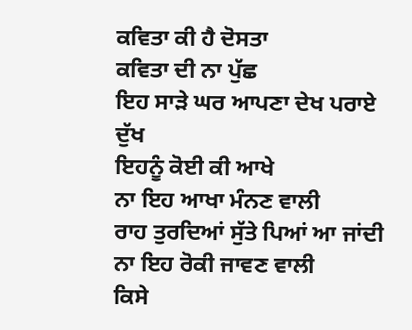ਕਵਿਤਾ ਕੀ ਹੈ ਦੋਸਤਾ
ਕਵਿਤਾ ਦੀ ਨਾ ਪੁੱਛ
ਇਹ ਸਾੜੇ ਘਰ ਆਪਣਾ ਦੇਖ ਪਰਾਏ ਦੁੱਖ
ਇਹਨੂੰ ਕੋਈ ਕੀ ਆਖੇ
ਨਾ ਇਹ ਆਖਾ ਮੰਨਣ ਵਾਲੀ
ਰਾਹ ਤੁਰਦਿਆਂ ਸੁੱਤੇ ਪਿਆਂ ਆ ਜਾਂਦੀ
ਨਾ ਇਹ ਰੋਕੀ ਜਾਵਣ ਵਾਲੀ
ਕਿਸੇ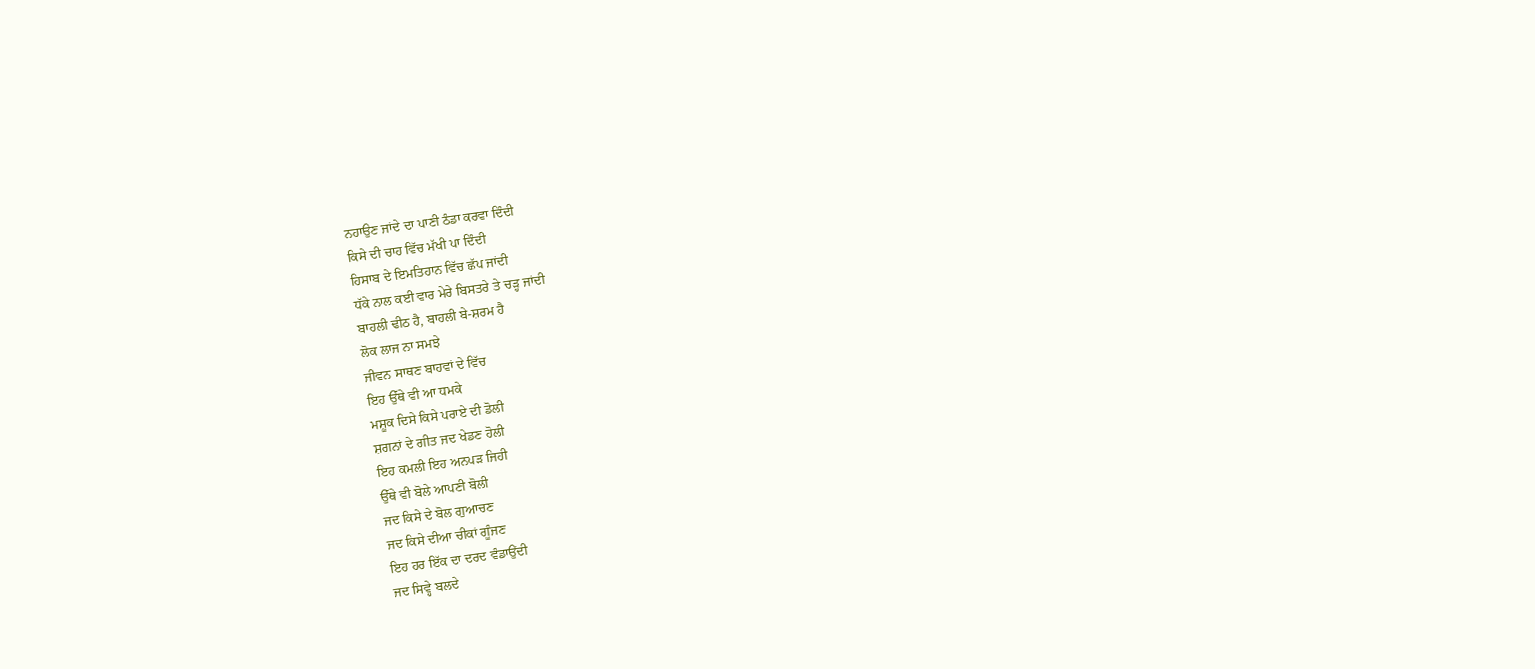ਨਹਾਉਣ ਜਾਂਦੇ ਦਾ ਪਾਣੀ ਠੰਡਾ ਕਰਵਾ ਦਿੰਦੀ
ਕਿਸੇ ਦੀ ਚਾਹ ਵਿੱਚ ਮੱਖੀ ਪਾ ਦਿੰਦੀ
ਹਿਸਾਬ ਦੇ ਇਮਤਿਹਾਨ ਵਿੱਚ ਛੱਪ ਜਾਂਦੀ
ਧੱਕੇ ਨਾਲ ਕਈ ਵਾਰ ਮੇਰੇ ਬਿਸਤਰੇ ਤੇ ਚੜ੍ਹ ਜਾਂਦੀ
ਬਾਹਲੀ ਢੀਠ ਹੈ, ਬਾਹਲੀ ਬੇ-ਸ਼ਰਮ ਹੈ
ਲੋਕ ਲਾਜ ਨਾ ਸਮਝੇ
ਜੀਵਨ ਸਾਥਣ ਬਾਹਵਾਂ ਦੇ ਵਿੱਚ
ਇਹ ਉੱਥੇ ਵੀ ਆ ਧਮਕੇ
ਮਸ਼ੂਕ ਦਿਸੇ ਕਿਸੇ ਪਰਾਏ ਦੀ ਡੋਲੀ
ਸ਼ਗਨਾਂ ਦੇ ਗੀਤ ਜਦ ਖੇਡਣ ਹੋਲੀ
ਇਹ ਕਮਲੀ ਇਹ ਅਨਪੜ ਜਿਹੀ
ਉੱਥੇ ਵੀ ਬੋਲੇ ਆਪਣੀ ਬੋਲੀ
ਜਦ ਕਿਸੇ ਦੇ ਬੋਲ ਗੁਆਚਣ
ਜਦ ਕਿਸੇ ਦੀਆ ਚੀਕਾਂ ਗੂੰਜਣ
ਇਹ ਹਰ ਇੱਕ ਦਾ ਦਰਦ ਵੰਡਾਉਂਦੀ
ਜਦ ਸਿਵ੍ਹੇ ਬਲਦੇ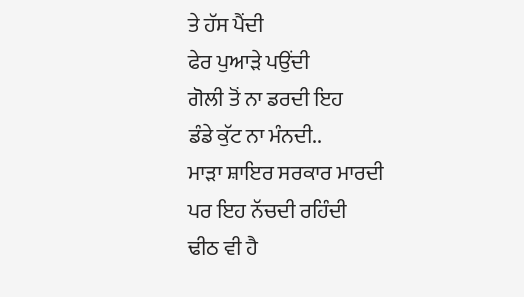ਤੇ ਹੱਸ ਪੈਂਦੀ
ਫੇਰ ਪੁਆੜੇ ਪਉਂਦੀ
ਗੋਲੀ ਤੋਂ ਨਾ ਡਰਦੀ ਇਹ
ਡੰਡੇ ਕੁੱਟ ਨਾ ਮੰਨਦੀ..
ਮਾੜਾ ਸ਼ਾਇਰ ਸਰਕਾਰ ਮਾਰਦੀ
ਪਰ ਇਹ ਨੱਚਦੀ ਰਹਿੰਦੀ
ਢੀਠ ਵੀ ਹੈ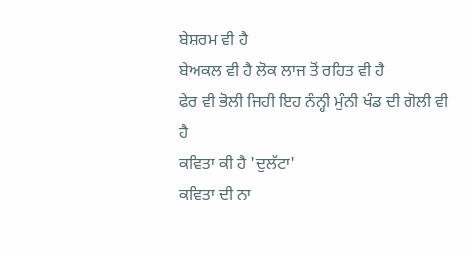ਬੇਸ਼ਰਮ ਵੀ ਹੈ
ਬੇਅਕਲ ਵੀ ਹੈ ਲੋਕ ਲਾਜ ਤੋਂ ਰਹਿਤ ਵੀ ਹੈ
ਫੇਰ ਵੀ ਭੋਲੀ ਜਿਹੀ ਇਹ ਨੰਨ੍ਹੀ ਮੁੰਨੀ ਖੰਡ ਦੀ ਗੋਲੀ ਵੀ ਹੈ
ਕਵਿਤਾ ਕੀ ਹੈ 'ਦੁਲੱਟਾ'
ਕਵਿਤਾ ਦੀ ਨਾ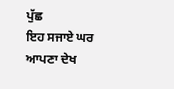ਪੁੱਛ
ਇਹ ਸਜਾਏ ਘਰ ਆਪਣਾ ਦੇਖ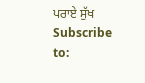ਪਰਾਏ ਸੁੱਖ
Subscribe to: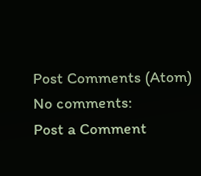Post Comments (Atom)
No comments:
Post a Comment